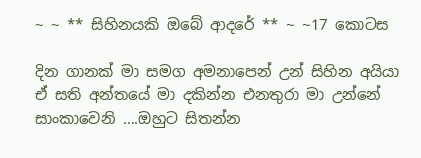~ ~ ** සිහිනයකි ඔබේ ආදරේ ** ~ ~17 කොටස

දින ගානක් මා සමග අමනාපෙන් උන් සිහින අයියා ඒ සති අන්තයේ මා දකින්න එනතුරා මා උන්නේ සාංකාවෙනි ….ඔහුට සිතන්න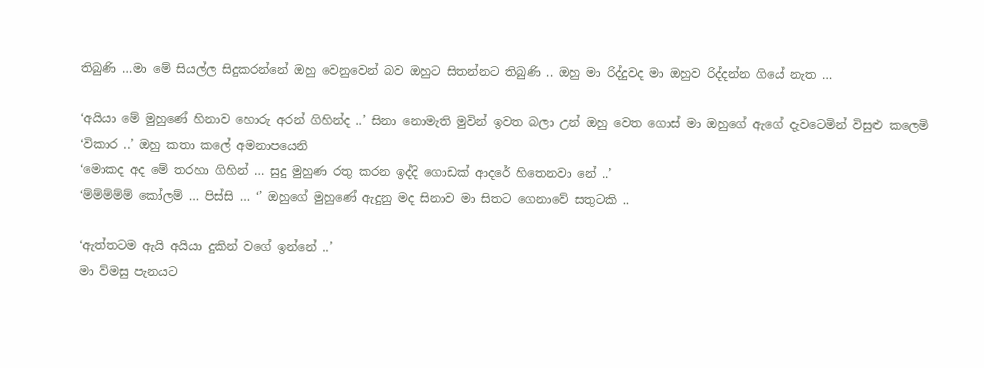තිබුණි …මා මේ සියල්ල සිදුකරන්නේ ඔහු වෙනුවෙන් බව ඔහුට සිතන්නට තිබුණි .. ඔහු මා රිද්දුවද මා ඔහුව රිද්දන්න ගියේ නැත …

‘අයියා මේ මුහුණේ හිනාව හොරු අරන් ගිහින්ද ..’ සිනා නොමැති මුවින් ඉවත බලා උන් ඔහු වෙත ගොස් මා ඔහුගේ ඇගේ දැවටෙමින් විසුළු කලෙමි
‘විකාර ..’ ඔහු කතා කලේ අමනාපයෙනි
‘මොකද අද මේ තරහා ගිහින් … සුදු මුහුණ රතු කරන ඉද්දි ගොඩක් ආදරේ හිතෙනවා නේ ..’
‘ම්ම්ම්ම්ම් කෝලම් … පිස්සි … ‘’ ඔහුගේ මුහුණේ ඇදුනු මද සිනාව මා සිතට ගෙනාවේ සතුටකි ..

‘ඇත්තටම ඇයි අයියා දුකින් වගේ ඉන්නේ ..’
මා ව්මසු පැනයට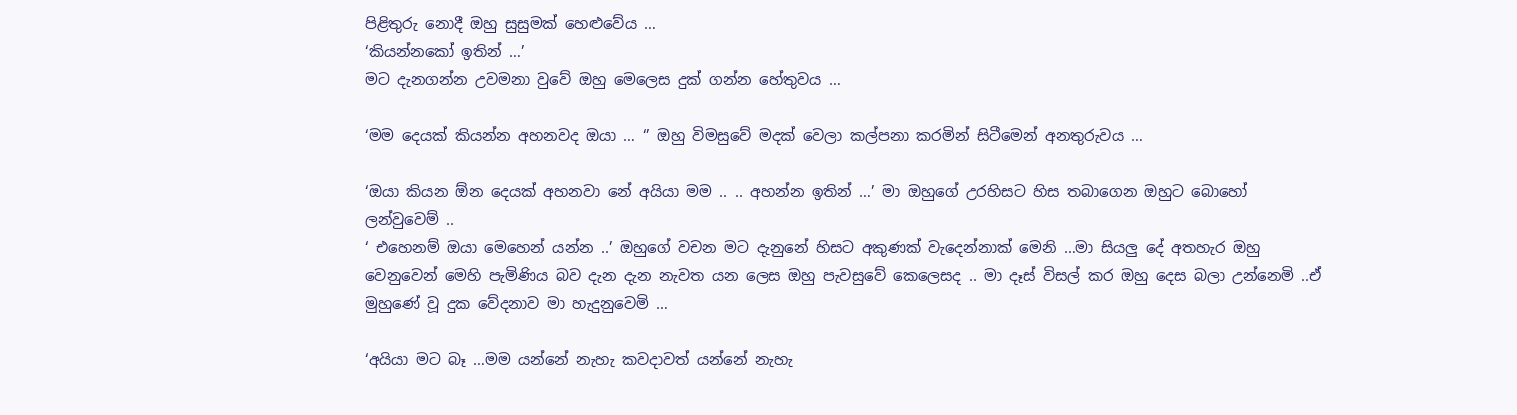පිළිතුරු නොදී ඔහු සුසුමක් හෙළුවේය …
‘කියන්නකෝ ඉතින් …’
මට දැනගන්න උවමනා වුවේ ඔහු මෙලෙස දුක් ගන්න හේතුවය …

‘මම දෙයක් කියන්න අහනවද ඔයා … ‘’ ඔහු විමසුවේ මදක් වෙලා කල්පනා කරමින් සිටීමෙන් අනතුරුවය …

‘ඔයා කියන ඕන දෙයක් අහනවා නේ අයියා මම .. .. අහන්න ඉතින් …’ මා ඔහුගේ උරහිසට හිස තබාගෙන ඔහුට බොහෝ ලන්වුවෙම් ..
‘ එහෙනම් ඔයා මෙහෙන් යන්න ..’ ඔහුගේ වචන මට දැනුනේ හිසට අකුණක් වැදෙන්නාක් මෙනි …මා සියලු දේ අතහැර ඔහු වෙනුවෙන් මෙහි පැමිණිය බව දැන දැන නැවත යන ලෙස ඔහු පැවසුවේ කෙලෙසද .. මා දෑස් විසල් කර ඔහු දෙස බලා උන්නෙමි ..ඒ මුහුණේ වූ දුක වේදනාව මා හැදුනුවෙමි …

‘අයියා මට බෑ …මම යන්නේ නැහැ කවදාවත් යන්නේ නැහැ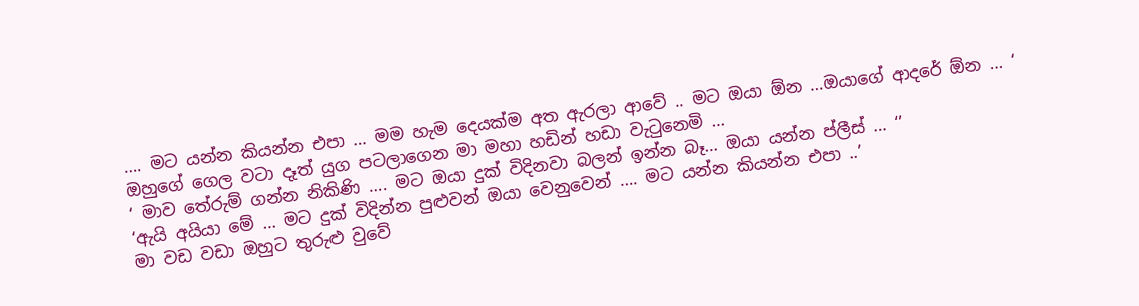…. මට යන්න කියන්න එපා … මම හැම දෙයක්ම අත ඇරලා ආවේ .. මට ඔයා ඕන …ඔයාගේ ආදරේ ඕන … ‘
ඔහුගේ ගෙල වටා දෑත් යුග පටලාගෙන මා මහා හඩින් හඩා වැටුනෙමි …
‘ මාව තේරුම් ගන්න නිකිණි …. මට ඔයා දුක් විදිනවා බලන් ඉන්න බෑ… ඔයා යන්න ප්ලීස් … ‘’
‘ඇයි අයියා මේ … මට දුක් විදින්න පුළුවන් ඔයා වෙනුවෙන් …. මට යන්න කියන්න එපා ..’
මා වඩ වඩා ඔහුට තුරුළු වුවේ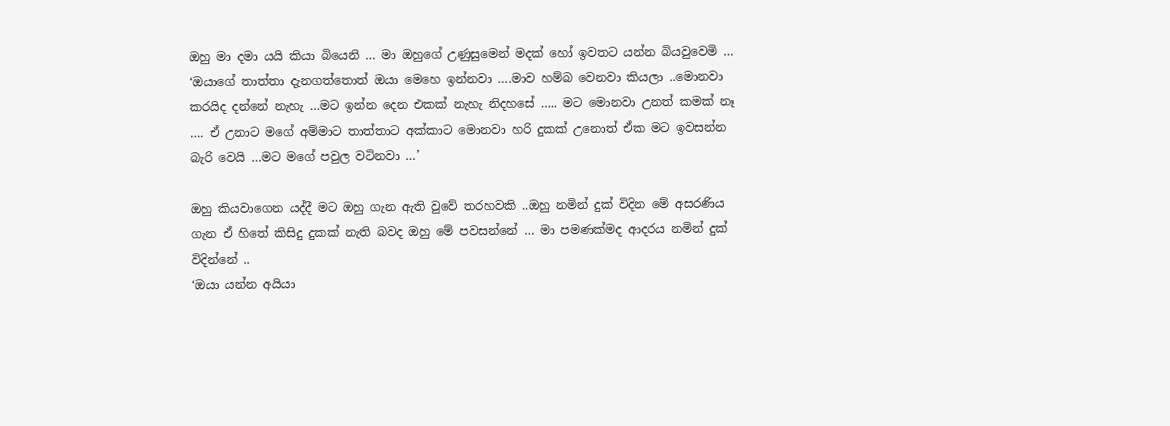ඔහු මා දමා යයි කියා බියෙනි … මා ඔහුගේ උණුසුමෙන් මදක් හෝ ඉවතට යන්න බියවුවෙමි …
‘ඔයාගේ තාත්තා දැනගත්තොත් ඔයා මෙහෙ ඉන්නවා ….මාව හම්බ වෙනවා කියලා ..මොනවා කරයිද දන්නේ නැහැ …මට ඉන්න දෙන එකක් නැහැ නිදහසේ ….. මට මොනවා උනත් කමක් නෑ …. ඒ උනාට මගේ අම්මාට තාත්තාට අක්කාට මොනවා හරි දුකක් උනොත් ඒක මට ඉවසන්න බැරි වෙයි …මට මගේ පවුල වටිනවා …’

ඔහු කියවාගෙන යද්දී මට ඔහු ගැන ඇති වුවේ තරහවකි ..ඔහු නමින් දුක් විදින මේ අසරණිය ගැන ඒ හිතේ කිසිදු දුකක් නැති බවද ඔහු මේ පවසන්නේ … මා පමණක්මද ආදරය නමින් දුක් විදින්නේ ..
‘ඔයා යන්න අයියා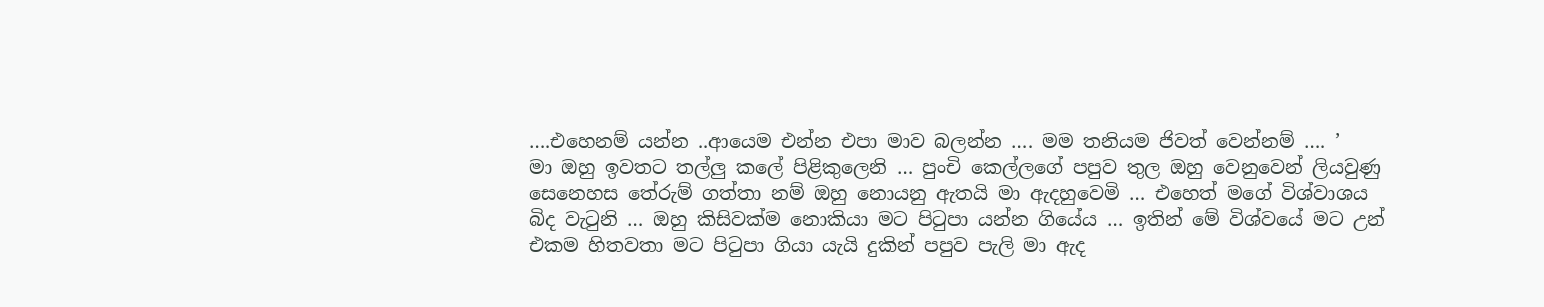….එහෙනම් යන්න ..ආයෙම එන්න එපා මාව බලන්න …. මම තනියම ජිවත් වෙන්නම් …. ’
මා ඔහු ඉවතට තල්ලු කලේ පිළිකුලෙනි … පුංචි කෙල්ලගේ පපුව තුල ඔහු වෙනුවෙන් ලියවුණු සෙනෙහස තේරුම් ගත්තා නම් ඔහු නොයනු ඇතයි මා ඇදහුවෙමි … එහෙත් මගේ විශ්වාශය බිද වැටුනි … ඔහු කිසිවක්ම නොකියා මට පිටුපා යන්න ගියේය … ඉතින් මේ විශ්වයේ මට උන් එකම හිතවතා මට පිටුපා ගියා යැයි දුකින් පපුව පැලි මා ඇද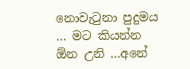නොවැටුනා පුදුමය … මට කියන්න ඕන උනි …අනේ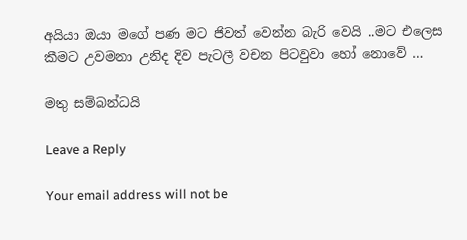අයියා ඔයා මගේ පණ මට ජිවත් වෙන්න බැරි වෙයි ..මට එලෙස කීමට උවමනා උනිද දිව පැටලී වචන පිටවුවා හෝ නොවේ …

මතු සම්බන්ධයි

Leave a Reply

Your email address will not be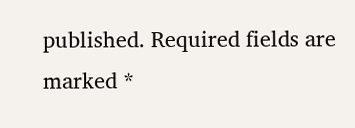published. Required fields are marked *